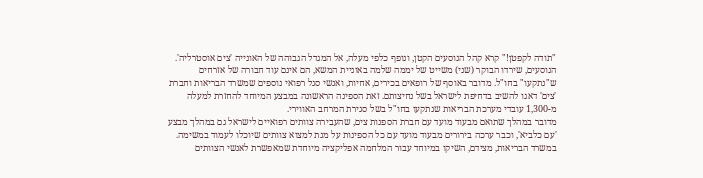"תודה לקפטן!" קרא קהל הנוסעים הקטן, ונופף כלפי מעלה, אל המגדל הגבוהה של האונייה 'צים אוסטרליה'. הנוסעים, שירדו הבוקר (שני) משייט של יממה שלמה באוניית המשא, הם אינם עוד חבורה של אזרחים ש"נתקעו" בחו"ל. מדובר באוסף של רופאים בכירים, אחיות, ואנשי סגל רפואי נוספים שמשרד הבריאות וחברת 'צים' דאגו להשיב בדחיפת לישראל בשל נחיצותם. זאת הספינה הראשונה במבצע המיוחד להחזרת למעלה מ-1,300 עובדי מערכת הבריאות שנתקעו בחו"ל בשל סגירת המרחב האווירי.
מדובר במהלך שתואם מבעוד מועד עם חברת הספנות צים, שהעבירה צוותים רפואיים לישראל גם במהלך מבצע 'עם כלביא', וכבר ערכה בירורים מבעוד מועד עם כל הספינות על מנת למצוא צוותים שיוכלו לעמוד במשימה. במשרד הבריאות, מצידם, השיקו במיוחד עבור המלחמה אפליקציה מיוחדת שמאפשרת לאנשי הצוותים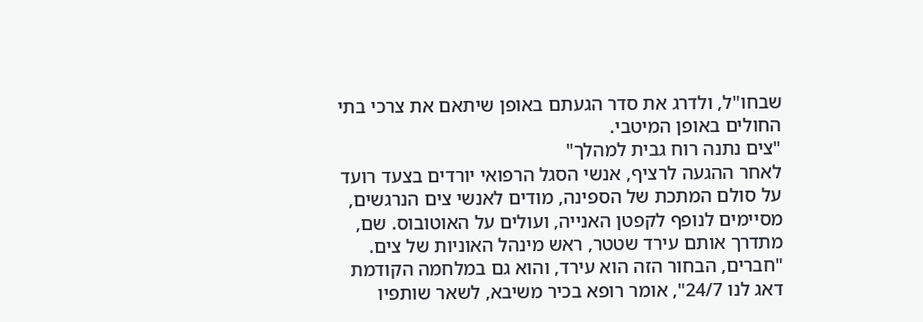שבחו"ל, ולדרג את סדר הגעתם באופן שיתאם את צרכי בתי החולים באופן המיטבי.
"צים נתנה רוח גבית למהלך"
לאחר ההגעה לרציף, אנשי הסגל הרפואי יורדים בצעד רועד על סולם המתכת של הספינה, מודים לאנשי צים הנרגשים, מסיימים לנופף לקפטן האנייה, ועולים על האוטובוס. שם, מתדרך אותם עירד שטטר, ראש מינהל האוניות של צים.
"חברים, הבחור הזה הוא עירד, והוא גם במלחמה הקודמת דאג לנו 24/7", אומר רופא בכיר משיבא, לשאר שותפיו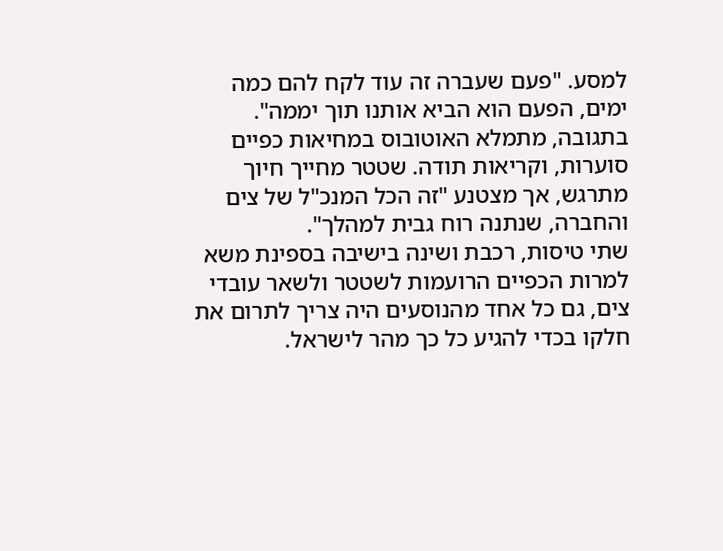למסע. "פעם שעברה זה עוד לקח להם כמה ימים, הפעם הוא הביא אותנו תוך יממה". בתגובה, מתמלא האוטובוס במחיאות כפיים סוערות, וקריאות תודה. שטטר מחייך חיוך מתרגש, אך מצטנע "זה הכל המנכ"ל של צים והחברה, שנתנה רוח גבית למהלך".
שתי טיסות, רכבת ושינה בישיבה בספינת משא
למרות הכפיים הרועמות לשטטר ולשאר עובדי צים, גם כל אחד מהנוסעים היה צריך לתרום את חלקו בכדי להגיע כל כך מהר לישראל.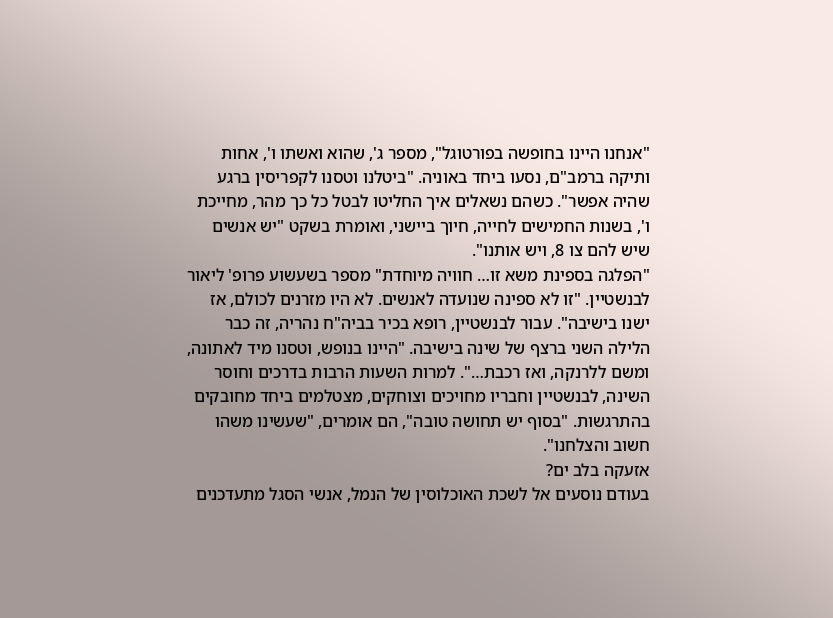"אנחנו היינו בחופשה בפורטוגל", מספר ג', שהוא ואשתו ו', אחות ותיקה ברמב"ם, נסעו ביחד באוניה. "ביטלנו וטסנו לקפריסין ברגע שהיה אפשר". כשהם נשאלים איך החליטו לבטל כל כך מהר, מחייכת ו', בשנות החמישים לחייה, חיוך ביישני, ואומרת בשקט "יש אנשים שיש להם צו 8, ויש אותנו".
"הפלגה בספינת משא זו… חוויה מיוחדת" מספר בשעשוע פרופ' ליאור לבנשטיין. "זו לא ספינה שנועדה לאנשים. לא היו מזרנים לכולם, אז ישנו בישיבה". עבור לבנשטיין, רופא בכיר בביה"ח נהריה, זה כבר הלילה השני ברצף של שינה בישיבה. "היינו בנופש, וטסנו מיד לאתונה, ומשם ללרנקה, ואז רכבת…". למרות השעות הרבות בדרכים וחוסר השינה, לבנשטיין וחבריו מחויכים וצוחקים, מצטלמים ביחד מחובקים בהתרגשות. "בסוף יש תחושה טובה", הם אומרים, "שעשינו משהו חשוב והצלחנו".
אזעקה בלב ים?
בעודם נוסעים אל לשכת האוכלוסין של הנמל, אנשי הסגל מתעדכנים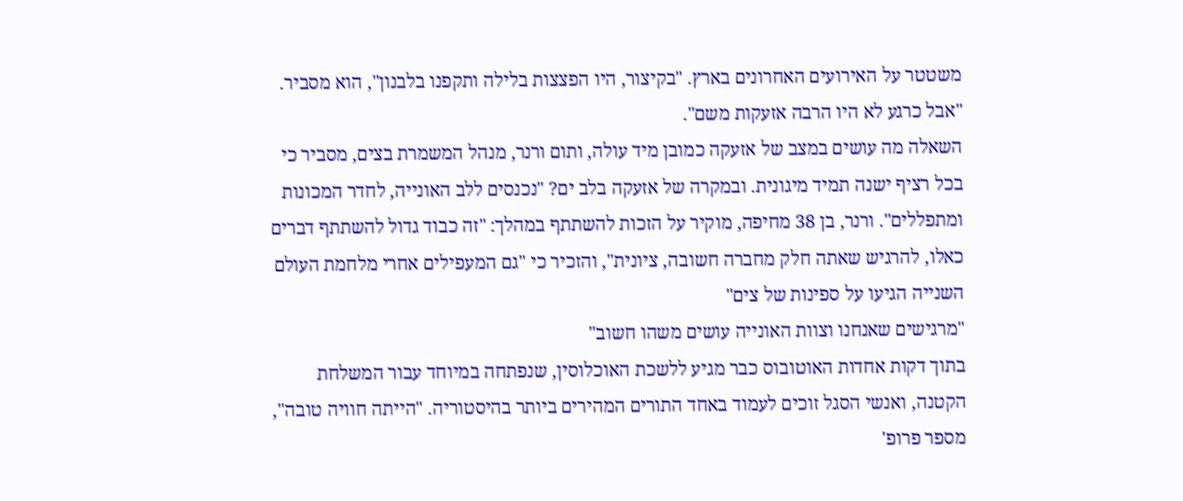משטטר על האירועים האחרונים בארץ. "בקיצור, היו הפצצות בלילה ותקפנו בלבנון", הוא מסביר. "אבל כרגע לא היו הרבה אזעקות משם".
השאלה מה עושים במצב של אזעקה כמובן מיד עולה, ותום ורנר, מנהל המשמרת בצים, מסביר כי בכל רציף ישנה תמיד מיגונית. ובמקרה של אזעקה בלב ים? "נכנסים ללב האונייה, לחדר המכונות ומתפללים". ורנר, בן 38 מחיפה, מוקיר על הזכות להשתתף במהלך: "זה כבוד גדול להשתתף דברים כאלו, להרגיש שאתה חלק מחברה חשובה, ציונית", והזכיר כי "גם המעפילים אחרי מלחמת העולם השנייה הגיעו על ספינות של צים"
"מרגישים שאנחנו וצוות האונייה עושים משהו חשוב"
בתוך דקות אחדות האוטובוס כבר מגיע ללשכת האוכלוסין, שנפתחה במיוחד עבור המשלחת הקטנה, ואנשי הסגל זוכים לעמוד באחד התורים המהירים ביותר בהיסטוריה. "הייתה חוויה טובה", מספר פרופ'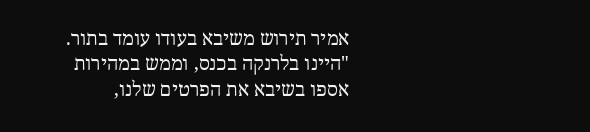אמיר תירוש משיבא בעודו עומד בתור. "היינו בלרנקה בכנס, וממש במהירות אספו בשיבא את הפרטים שלנו,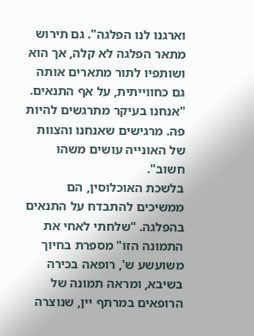וארגנו לנו הפלגה". גם תירוש מתאר הפלגה לא קלה, אך הוא ושותפיו לתור מתארים אותה גם כחווייתית, על אף התנאים. "אנחנו בעיקר מתרגשים להיות פה. מרגישים שאנחנו והצוות של האונייה עושים משהו חשוב".
בלשכת האוכלוסין, הם ממשיכים להתבדח על התנאים בהפלגה. "שלחתי לאחי את התמונה הזו" מספרת בחיוך משועשע ש', רופאה בכירה בשיבא, ומראה תמונה של הרופאים במרתף יין, שנוצרה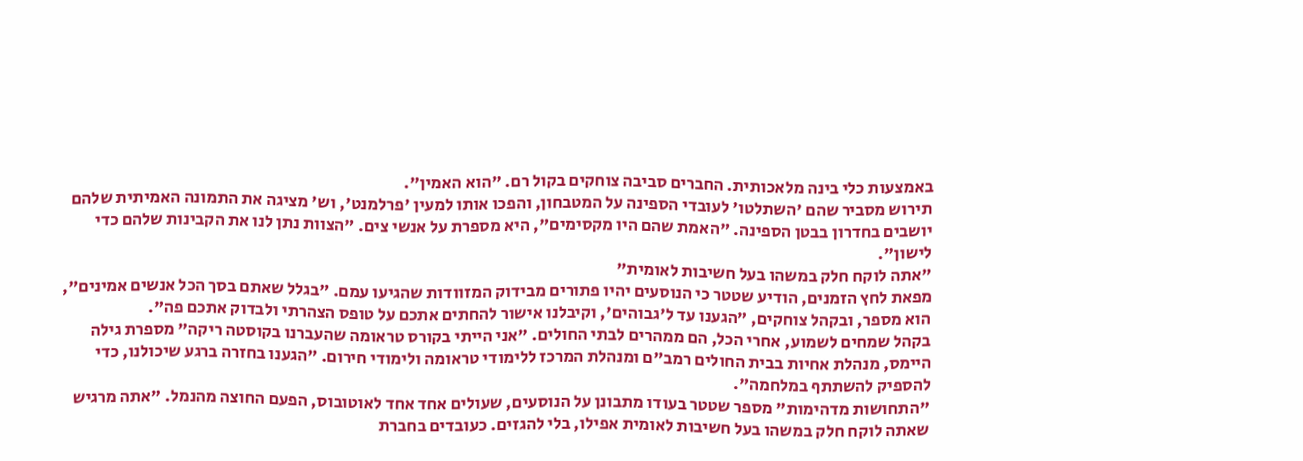באמצעות כלי בינה מלאכותית. החברים סביבה צוחקים בקול רם. "הוא האמין".
תירוש מסביר שהם 'השתלטו' לעובדי הספינה על המטבחון, והפכו אותו למעין 'פרלמנט', וש' מציגה את התמונה האמיתית שלהם יושבים בחדרון בבטן הספינה. "האמת שהם היו מקסימים", היא מספרת על אנשי צים. "הצוות נתן לנו את הקבינות שלהם כדי לישון".
"אתה לוקח חלק במשהו בעל חשיבות לאומית"
מפאת לחץ הזמנים, הודיע שטטר כי הנוסעים יהיו פתורים מבידוק המזוודות שהגיעו עמם. "בגלל שאתם בסך הכל אנשים אמינים", הוא מספר, ובקהל צוחקים, "הגענו עד ל'גבוהים', וקיבלנו אישור להחתים אתכם על טופס הצהרתי ולבדוק אתכם פה".
בקהל שמחים לשמוע, אחרי הכל, הם ממהרים לבתי החולים. "אני הייתי בקורס טראומה שהעברנו בקוסטה ריקה" מספרת גילה היימס, מנהלת אחיות בבית החולים רמב"ם ומנהלת המרכז ללימודי טראומה ולימודי חירום. "הגענו בחזרה ברגע שיכולנו, כדי להספיק להשתתף במלחמה".
"התחושות מדהימות" מספר שטטר בעודו מתבונן על הנוסעים, שעולים אחד אחד לאוטובוס, הפעם החוצה מהנמל. "אתה מרגיש שאתה לוקח חלק במשהו בעל חשיבות לאומית אפילו, בלי להגזים. כעובדים בחברת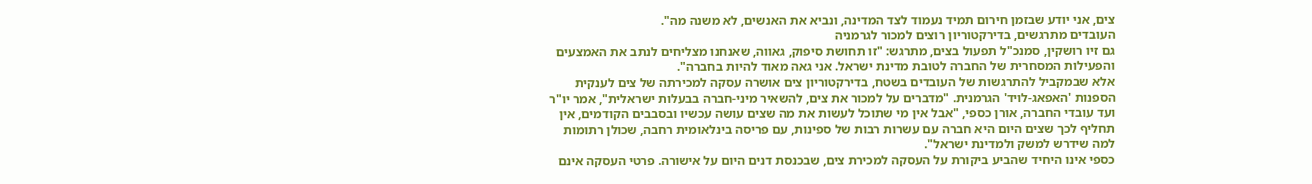צים, אני יודע שבזמן חירום תמיד נעמוד לצד המדינה, ונביא את האנשים, לא משנה מה".
העובדים מתרגשים, בדירקטוריון רוצים למכור לגרמניה
גם זיו רושקין, סמנכ"ל תפעול בצים, מתרגש: "זו תחושת סיפוק, גאווה, שאנחנו מצליחים לנתב את האמצעים והפעילות המסחרית של החברה לטובת מדינת ישראל. אני גאה מאוד להיות בחברה".
אלא שבמקביל להתרגשות של העובדים בשטח, בדירקטוריון צים אושרה עסקה למכירתה של צים לענקית הספנות 'האפאג-לויד' הגרמנית. "מדברים על למכור את צים, להשאיר מיני-חברה בבעלות ישראלית", אמר יו"ר ועד עובדי החברה, אורן כספי, "אבל אין מי שתוכל לעשות את מה שצים עושה עכשיו ובסבבים הקודמים, אין תחליף לכך שצים היום היא חברה עם עשרות רבות של ספינות, עם פריסה בינלאומית רחבה, שכולן רתומות למה שידרש למשק ולמדינת ישראל".
כספי אינו היחיד שהביע ביקורת על העסקה למכירת צים, שבכנסת דנים היום על אישורה. פרטי העסקה אינם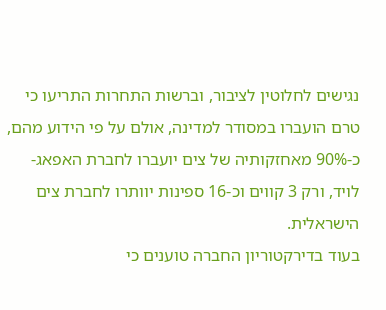נגישים לחלוטין לציבור, וברשות התחרות התריעו כי טרם הועברו במסודר למדינה, אולם על פי הידוע מהם, כ-90% מאחזקותיה של צים יועברו לחברת האפאג-לויד, ורק 3 קווים וכ-16 ספינות יוותרו לחברת צים הישראלית.
בעוד בדירקטוריון החברה טוענים כי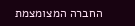החברה המצומצמת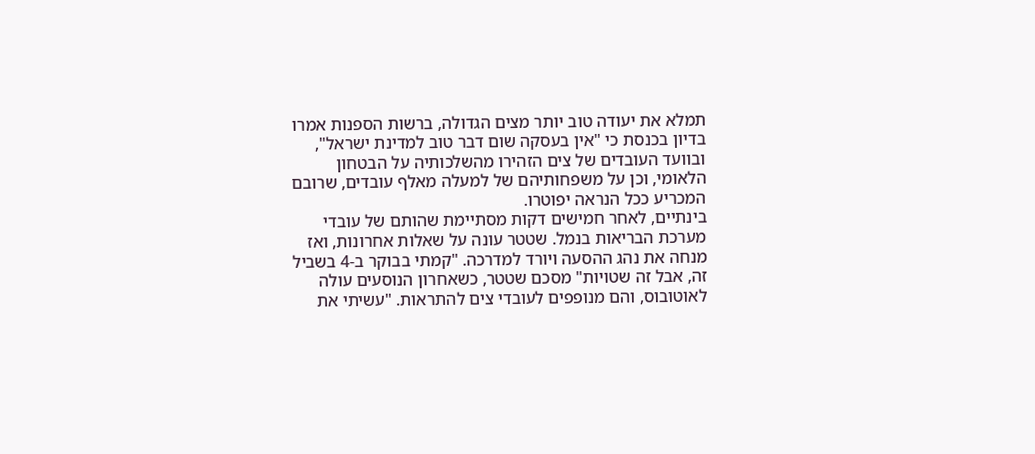תמלא את יעודה טוב יותר מצים הגדולה, ברשות הספנות אמרו בדיון בכנסת כי "אין בעסקה שום דבר טוב למדינת ישראל", ובוועד העובדים של צים הזהירו מהשלכותיה על הבטחון הלאומי, וכן על משפחותיהם של למעלה מאלף עובדים, שרובם המכריע ככל הנראה יפוטרו.
בינתיים, לאחר חמישים דקות מסתיימת שהותם של עובדי מערכת הבריאות בנמל. שטטר עונה על שאלות אחרונות, ואז מנחה את נהג ההסעה ויורד למדרכה. "קמתי בבוקר ב-4 בשביל זה, אבל זה שטויות" מסכם שטטר, כשאחרון הנוסעים עולה לאוטובוס, והם מנופפים לעובדי צים להתראות. "עשיתי את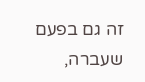זה גם בפעם שעברה,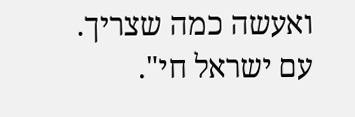ואעשה כמה שצריך. עם ישראל חי".